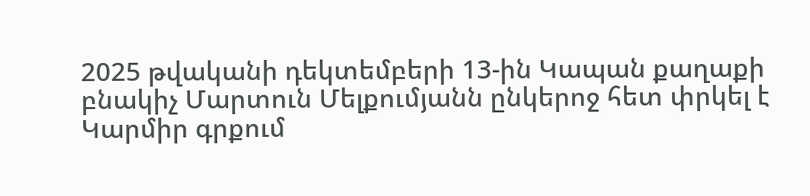2025 թվականի դեկտեմբերի 13-ին Կապան քաղաքի բնակիչ Մարտուն Մելքումյանն ընկերոջ հետ փրկել է Կարմիր գրքում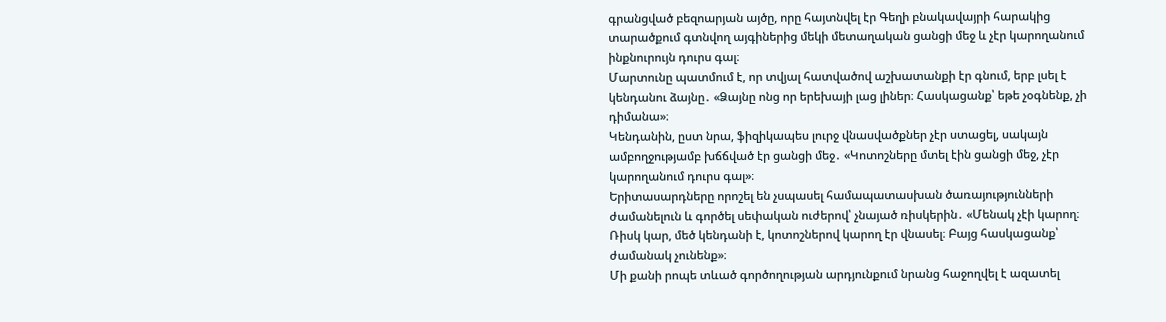գրանցված բեզոարյան այծը, որը հայտնվել էր Գեղի բնակավայրի հարակից տարածքում գտնվող այգիներից մեկի մետաղական ցանցի մեջ և չէր կարողանում ինքնուրույն դուրս գալ։
Մարտունը պատմում է, որ տվյալ հատվածով աշխատանքի էր գնում, երբ լսել է կենդանու ձայնը․ «Ձայնը ոնց որ երեխայի լաց լիներ։ Հասկացանք՝ եթե չօգնենք, չի դիմանա»։
Կենդանին, ըստ նրա, ֆիզիկապես լուրջ վնասվածքներ չէր ստացել, սակայն ամբողջությամբ խճճված էր ցանցի մեջ․ «Կոտոշները մտել էին ցանցի մեջ, չէր կարողանում դուրս գալ»։
Երիտասարդները որոշել են չսպասել համապատասխան ծառայությունների ժամանելուն և գործել սեփական ուժերով՝ չնայած ռիսկերին․ «Մենակ չէի կարող։ Ռիսկ կար, մեծ կենդանի է, կոտոշներով կարող էր վնասել։ Բայց հասկացանք՝ ժամանակ չունենք»։
Մի քանի րոպե տևած գործողության արդյունքում նրանց հաջողվել է ազատել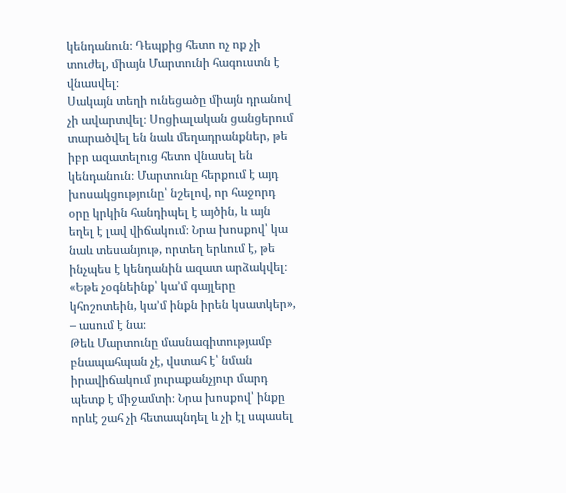կենդանուն։ Դեպքից հետո ոչ ոք չի տուժել, միայն Մարտունի հագուստն է վնասվել։
Սակայն տեղի ունեցածը միայն դրանով չի ավարտվել։ Սոցիալական ցանցերում տարածվել են նաև մեղադրանքներ, թե իբր ազատելուց հետո վնասել են կենդանուն։ Մարտունը հերքում է այդ խոսակցությունը՝ նշելով, որ հաջորդ օրը կրկին հանդիպել է այծին, և այն եղել է լավ վիճակում։ Նրա խոսքով՝ կա նաև տեսանյութ, որտեղ երևում է, թե ինչպես է կենդանին ազատ արձակվել։
«Եթե չօգնեինք՝ կա’մ գայլերը կհոշոտեին, կա’մ ինքն իրեն կսատկեր», – ասում է նա։
Թեև Մարտունը մասնագիտությամբ բնապահպան չէ, վստահ է՝ նման իրավիճակում յուրաքանչյուր մարդ պետք է միջամտի։ Նրա խոսքով՝ ինքը որևէ շահ չի հետապնդել և չի էլ սպասել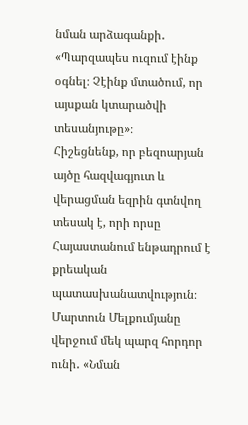նման արձագանքի․ «Պարզապես ուզում էինք օգնել։ Չէինք մտածում, որ այսքան կտարածվի տեսանյութը»։
Հիշեցնենք, որ բեզոարյան այծը հազվագյուտ և վերացման եզրին գտնվող տեսակ է, որի որսը Հայաստանում ենթադրում է քրեական պատասխանատվություն։
Մարտուն Մելքումյանը վերջում մեկ պարզ հորդոր ունի․ «Նման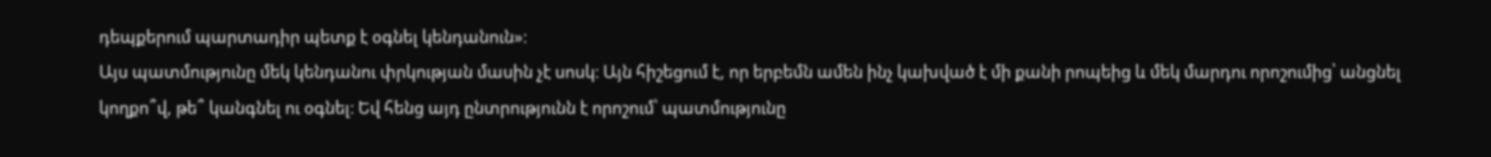դեպքերում պարտադիր պետք է օգնել կենդանուն»։
Այս պատմությունը մեկ կենդանու փրկության մասին չէ սոսկ։ Այն հիշեցում է, որ երբեմն ամեն ինչ կախված է մի քանի րոպեից և մեկ մարդու որոշումից՝ անցնել կողքո՞վ, թե՞ կանգնել ու օգնել։ Եվ հենց այդ ընտրությունն է որոշում՝ պատմությունը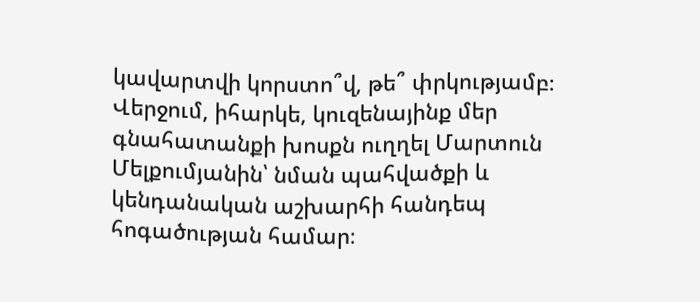կավարտվի կորստո՞վ, թե՞ փրկությամբ։
Վերջում, իհարկե, կուզենայինք մեր գնահատանքի խոսքն ուղղել Մարտուն Մելքումյանին՝ նման պահվածքի և կենդանական աշխարհի հանդեպ հոգածության համար։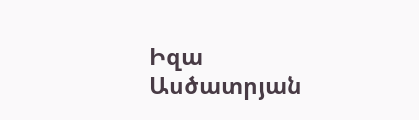Իզա Ասծատրյան